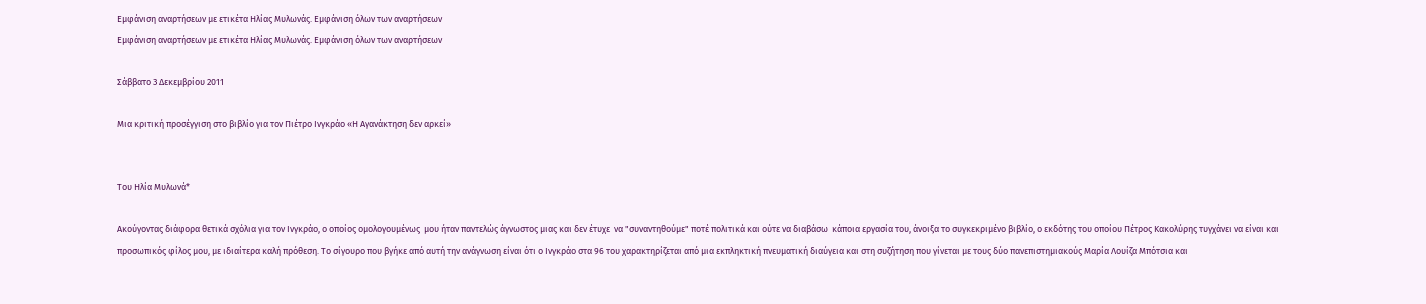Εμφάνιση αναρτήσεων με ετικέτα Ηλίας Μυλωνάς. Εμφάνιση όλων των αναρτήσεων
Εμφάνιση αναρτήσεων με ετικέτα Ηλίας Μυλωνάς. Εμφάνιση όλων των αναρτήσεων

Σάββατο 3 Δεκεμβρίου 2011

Μια κριτική προσέγγιση στο βιβλίο για τον Πιέτρο Ινγκράο «Η Αγανάκτηση δεν αρκεί»


Του Ηλία Μυλωνά*

Ακούγοντας διάφορα θετικά σχόλια για τον Ινγκράο, ο οποίος ομολογουμένως  μου ήταν παντελώς άγνωστος μιας και δεν έτυχε  να "συναντηθούμε" ποτέ πολιτικά και ούτε να διαβάσω  κάποια εργασία του, άνοιξα το συγκεκριμένο βιβλίο, ο εκδότης του οποίου Πέτρος Κακολύρης τυγχάνει να είναι και προσωπικός φίλος μου, με ιδιαίτερα καλή πρόθεση. Το σίγουρο που βγήκε από αυτή την ανάγνωση είναι ότι ο Ινγκράο στα 96 του χαρακτηρίζεται από μια εκπληκτική πνευματική διαύγεια και στη συζήτηση που γίνεται με τους δύο πανεπιστημιακούς Μαρία Λουίζα Μπότσια και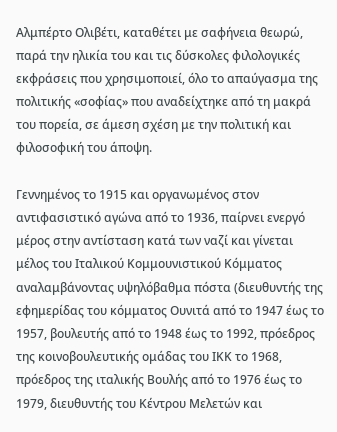Αλμπέρτο Ολιβέτι, καταθέτει με σαφήνεια θεωρώ, παρά την ηλικία του και τις δύσκολες φιλολογικές εκφράσεις που χρησιμοποιεί, όλο το απαύγασμα της πολιτικής «σοφίας» που αναδείχτηκε από τη μακρά  του πορεία, σε άμεση σχέση με την πολιτική και φιλοσοφική του άποψη.

Γεννημένος το 1915 και οργανωμένος στον αντιφασιστικό αγώνα από το 1936, παίρνει ενεργό μέρος στην αντίσταση κατά των ναζί και γίνεται μέλος του Ιταλικού Κομμουνιστικού Κόμματος αναλαμβάνοντας υψηλόβαθμα πόστα (διευθυντής της εφημερίδας του κόμματος Ουνιτά από το 1947 έως το 1957, βουλευτής από το 1948 έως το 1992, πρόεδρος της κοινοβουλευτικής ομάδας του ΙΚΚ το 1968, πρόεδρος της ιταλικής Βουλής από το 1976 έως το 1979, διευθυντής του Κέντρου Μελετών και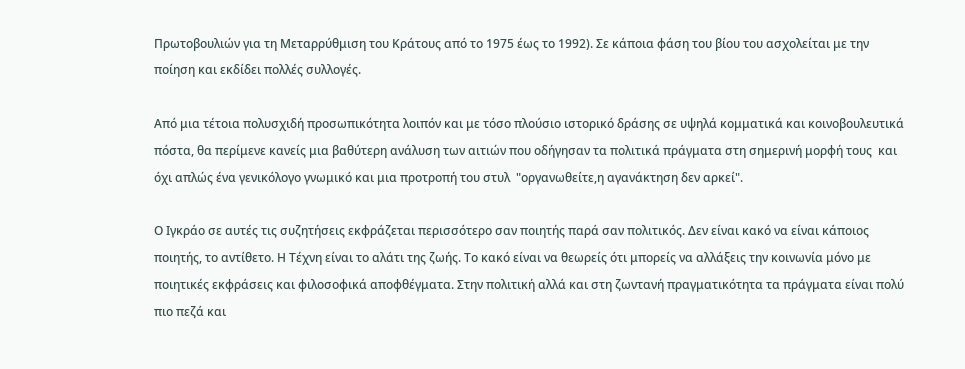Πρωτοβουλιών για τη Μεταρρύθμιση του Κράτους από το 1975 έως το 1992). Σε κάποια φάση του βίου του ασχολείται με την ποίηση και εκδίδει πολλές συλλογές.

Από μια τέτοια πολυσχιδή προσωπικότητα λοιπόν και με τόσο πλούσιο ιστορικό δράσης σε υψηλά κομματικά και κοινοβουλευτικά πόστα, θα περίμενε κανείς μια βαθύτερη ανάλυση των αιτιών που οδήγησαν τα πολιτικά πράγματα στη σημερινή μορφή τους  και όχι απλώς ένα γενικόλογο γνωμικό και μια προτροπή του στυλ  "οργανωθείτε,η αγανάκτηση δεν αρκεί".

Ο Ιγκράο σε αυτές τις συζητήσεις εκφράζεται περισσότερο σαν ποιητής παρά σαν πολιτικός. Δεν είναι κακό να είναι κάποιος ποιητής, το αντίθετο. Η Τέχνη είναι το αλάτι της ζωής. Το κακό είναι να θεωρείς ότι μπορείς να αλλάξεις την κοινωνία μόνο με ποιητικές εκφράσεις και φιλοσοφικά αποφθέγματα. Στην πολιτική αλλά και στη ζωντανή πραγματικότητα τα πράγματα είναι πολύ πιο πεζά και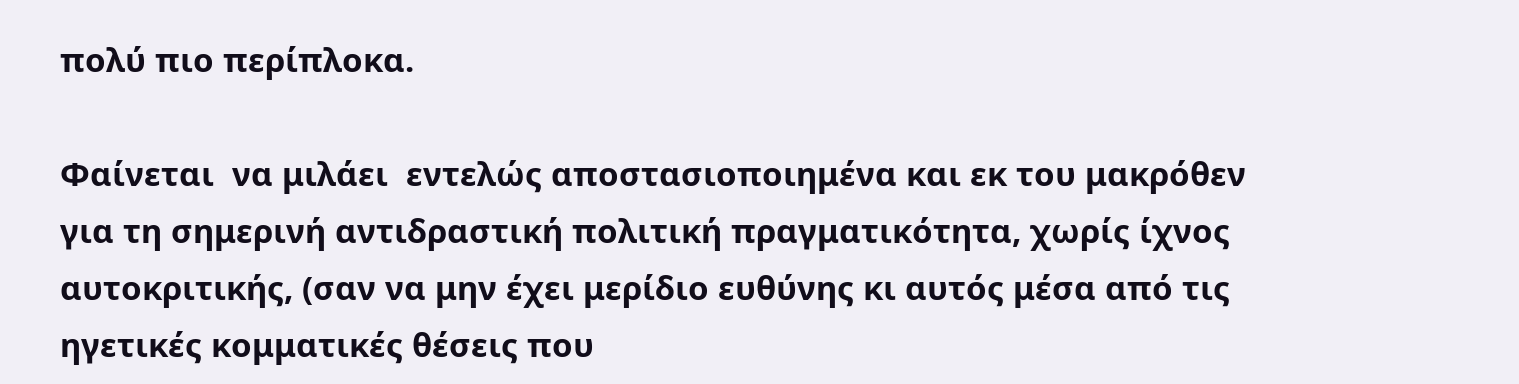πολύ πιο περίπλοκα.

Φαίνεται  να μιλάει  εντελώς αποστασιοποιημένα και εκ του μακρόθεν για τη σημερινή αντιδραστική πολιτική πραγματικότητα, χωρίς ίχνος αυτοκριτικής, (σαν να μην έχει μερίδιο ευθύνης κι αυτός μέσα από τις ηγετικές κομματικές θέσεις που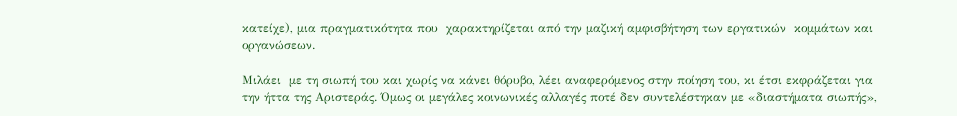κατείχε), μια πραγματικότητα που  χαρακτηρίζεται από την μαζική αμφισβήτηση των εργατικών  κομμάτων και οργανώσεων.

Μιλάει  με τη σιωπή του και χωρίς να κάνει θόρυβο, λέει αναφερόμενος στην ποίηση του, κι έτσι εκφράζεται για την ήττα της Αριστεράς. Όμως οι μεγάλες κοινωνικές αλλαγές ποτέ δεν συντελέστηκαν με «διαστήματα σιωπής»,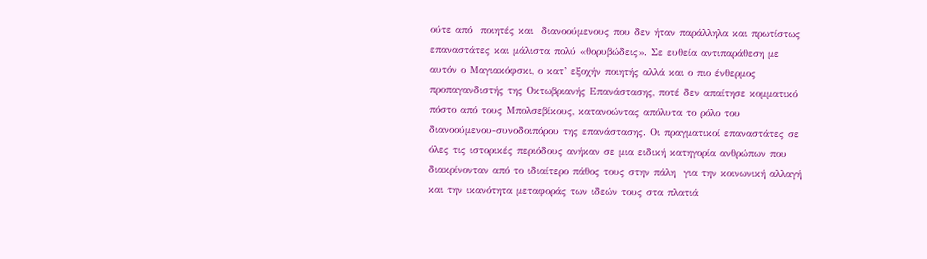ούτε από  ποιητές και  διανοούμενους που δεν ήταν παράλληλα και πρωτίστως επαναστάτες και μάλιστα πολύ «θορυβώδεις». Σε ευθεία αντιπαράθεση με αυτόν ο Μαγιακόφσκι, ο κατ’ εξοχήν ποιητής αλλά και ο πιο ένθερμος προπαγανδιστής της Οκτωβριανής Επανάστασης, ποτέ δεν απαίτησε κομματικό πόστο από τους Μπολσεβίκους, κατανοώντας απόλυτα το ρόλο του διανοούμενου-συνοδοιπόρου της επανάστασης. Οι πραγματικοί επαναστάτες σε όλες τις ιστορικές περιόδους ανήκαν σε μια ειδική κατηγορία ανθρώπων που διακρίνονταν από το ιδιαίτερο πάθος τους στην πάλη  για την κοινωνική αλλαγή και την ικανότητα μεταφοράς των ιδεών τους στα πλατιά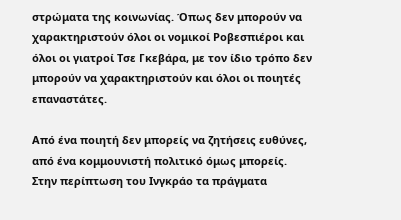στρώματα της κοινωνίας. Όπως δεν μπορούν να χαρακτηριστούν όλοι οι νομικοί Ροβεσπιέροι και όλοι οι γιατροί Τσε Γκεβάρα, με τον ίδιο τρόπο δεν μπορούν να χαρακτηριστούν και όλοι οι ποιητές επαναστάτες.

Από ένα ποιητή δεν μπορείς να ζητήσεις ευθύνες, από ένα κομμουνιστή πολιτικό όμως μπορείς. Στην περίπτωση του Ινγκράο τα πράγματα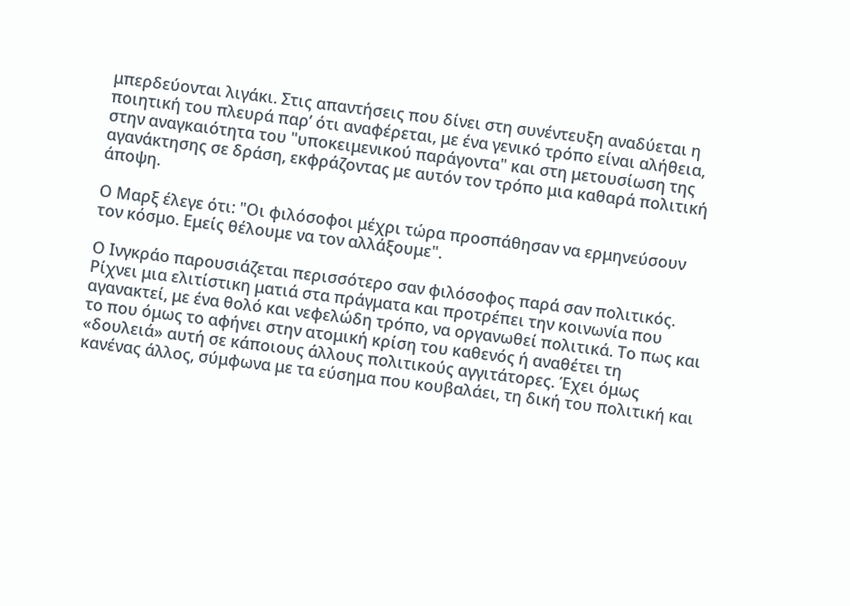μπερδεύονται λιγάκι. Στις απαντήσεις που δίνει στη συνέντευξη αναδύεται η ποιητική του πλευρά παρ’ ότι αναφέρεται, με ένα γενικό τρόπο είναι αλήθεια, στην αναγκαιότητα του "υποκειμενικού παράγοντα" και στη μετουσίωση της αγανάκτησης σε δράση, εκφράζοντας με αυτόν τον τρόπο μια καθαρά πολιτική άποψη.

Ο Μαρξ έλεγε ότι: "Οι φιλόσοφοι μέχρι τώρα προσπάθησαν να ερμηνεύσουν τον κόσμο. Εμείς θέλουμε να τον αλλάξουμε".

Ο Ινγκράο παρουσιάζεται περισσότερο σαν φιλόσοφος παρά σαν πολιτικός. Ρίχνει μια ελιτίστικη ματιά στα πράγματα και προτρέπει την κοινωνία που αγανακτεί, με ένα θολό και νεφελώδη τρόπο, να οργανωθεί πολιτικά. Το πως και το που όμως το αφήνει στην ατομική κρίση του καθενός ή αναθέτει τη «δουλειά» αυτή σε κάποιους άλλους πολιτικούς αγγιτάτορες. Έχει όμως κανένας άλλος, σύμφωνα με τα εύσημα που κουβαλάει, τη δική του πολιτική και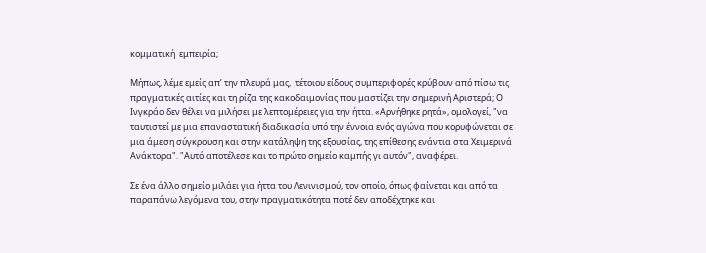κομματική  εμπειρία;

Μήπως, λέμε εμείς απ’ την πλευρά μας,  τέτοιου είδους συμπεριφορές κρύβουν από πίσω τις πραγματικές αιτίες και τη ρίζα της κακοδαιμονίας που μαστίζει την σημερινή Αριστερά; Ο Ινγκράο δεν θέλει να μιλήσει με λεπτομέρειες για την ήττα. «Αρνήθηκε ρητά», ομολογεί, "να ταυτιστεί με μια επαναστατική διαδικασία υπό την έννοια ενός αγώνα που κορυφώνεται σε μια άμεση σύγκρουση και στην κατάληψη της εξουσίας, της επίθεσης ενάντια στα Χειμερινά Ανάκτορα". "Αυτό αποτέλεσε και το πρώτο σημείο καμπής γι αυτόν", αναφέρει.

Σε ένα άλλο σημείο μιλάει για ήττα του Λενινισμού, τον οποίο, όπως φαίνεται και από τα παραπάνω λεγόμενα του, στην πραγματικότητα ποτέ δεν αποδέχτηκε και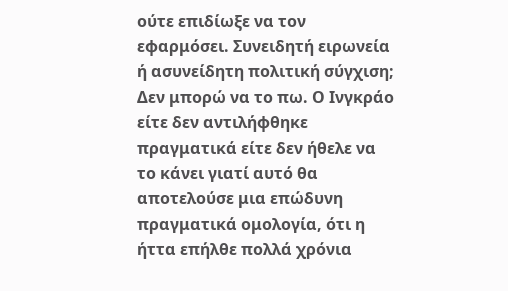ούτε επιδίωξε να τον εφαρμόσει. Συνειδητή ειρωνεία ή ασυνείδητη πολιτική σύγχιση; Δεν μπορώ να το πω. Ο Ινγκράο είτε δεν αντιλήφθηκε πραγματικά είτε δεν ήθελε να το κάνει γιατί αυτό θα αποτελούσε μια επώδυνη πραγματικά ομολογία, ότι η ήττα επήλθε πολλά χρόνια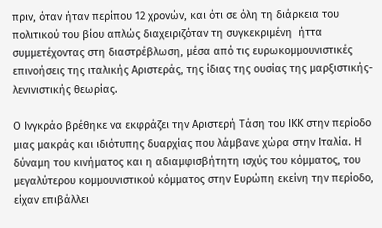πριν, όταν ήταν περίπου 12 χρονών, και ότι σε όλη τη διάρκεια του πολιτικού του βίου απλώς διαχειριζόταν τη συγκεκριμένη  ήττα συμμετέχοντας στη διαστρέβλωση, μέσα από τις ευρωκομμουνιστικές επινοήσεις της ιταλικής Αριστεράς, της ίδιας της ουσίας της μαρξιστικής-λενινιστικής θεωρίας.

Ο Ινγκράο βρέθηκε να εκφράζει την Αριστερή Τάση του ΙΚΚ στην περίοδο μιας μακράς και ιδιότυπης δυαρχίας που λάμβανε χώρα στην Ιταλία. Η δύναμη του κινήματος και η αδιαμφισβήτητη ισχύς του κόμματος, του μεγαλύτερου κομμουνιστικού κόμματος στην Ευρώπη εκείνη την περίοδο, είχαν επιβάλλει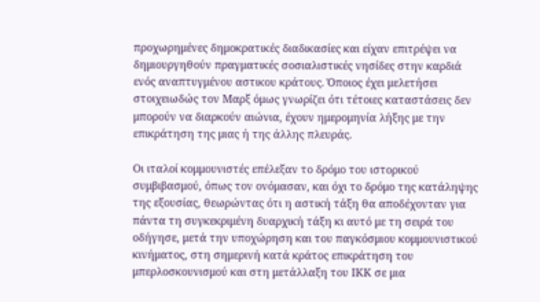προχωρημένες δημοκρατικές διαδικασίες και είχαν επιτρέψει να δημιουργηθούν πραγματικές σοσιαλιστικές νησίδες στην καρδιά ενός αναπτυγμένου αστικου κράτους. Όποιος έχει μελετήσει στοιχειωδώς τον Μαρξ όμως γνωρίζει ότι τέτοιες καταστάσεις δεν μπορούν να διαρκούν αιώνια, έχουν ημερομηνία λήξης με την επικράτηση της μιας ή της άλλης πλευράς.

Οι ιταλοί κομμουνιστές επέλεξαν το δρόμο του ιστορικού συμβιβασμού, όπως τον ονόμασαν, και όχι το δρόμο της κατάληψης της εξουσίας, θεωρώντας ότι η αστική τάξη θα αποδέχονταν για πάντα τη συγκεκριμένη δυαρχική τάξη κι αυτό με τη σειρά του οδήγησε, μετά την υποχώρηση και του παγκόσμιου κομμουνιστικού κινήματος, στη σημερινή κατά κράτος επικράτηση του μπερλοσκουνισμού και στη μετάλλαξη του ΙΚΚ σε μια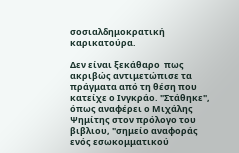σοσιαλδημοκρατική καρικατούρα.

Δεν είναι ξεκάθαρο  πως ακριβώς αντιμετώπισε τα πράγματα από τη θέση που κατείχε ο Ινγκράο. "Στάθηκε", όπως αναφέρει ο Μιχάλης Ψημίτης στον πρόλογο του βιβλιου, "σημείο αναφοράς ενός εσωκομματικού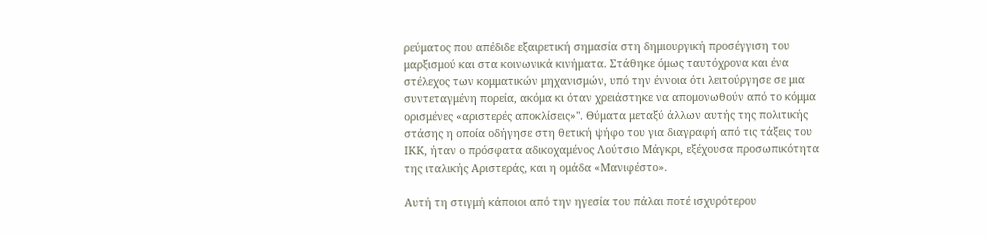ρεύματος που απέδιδε εξαιρετική σημασία στη δημιουργική προσέγγιση του μαρξισμού και στα κοινωνικά κινήματα. Στάθηκε όμως ταυτόχρονα και ένα στέλεχος των κομματικών μηχανισμών, υπό την έννοια ότι λειτούργησε σε μια συντεταγμένη πορεία, ακόμα κι όταν χρειάστηκε να απομονωθούν από το κόμμα ορισμένες «αριστερές αποκλίσεις»". Θύματα μεταξύ άλλων αυτής της πολιτικής  στάσης η οποία οδήγησε στη θετική ψήφο του για διαγραφή από τις τάξεις του ΙΚΚ, ήταν ο πρόσφατα αδικοχαμένος Λούτσιο Μάγκρι, εξέχουσα προσωπικότητα της ιταλικής Αριστεράς, και η ομάδα «Μανιφέστο».

Αυτή τη στιγμή κάποιοι από την ηγεσία του πάλαι ποτέ ισχυρότερου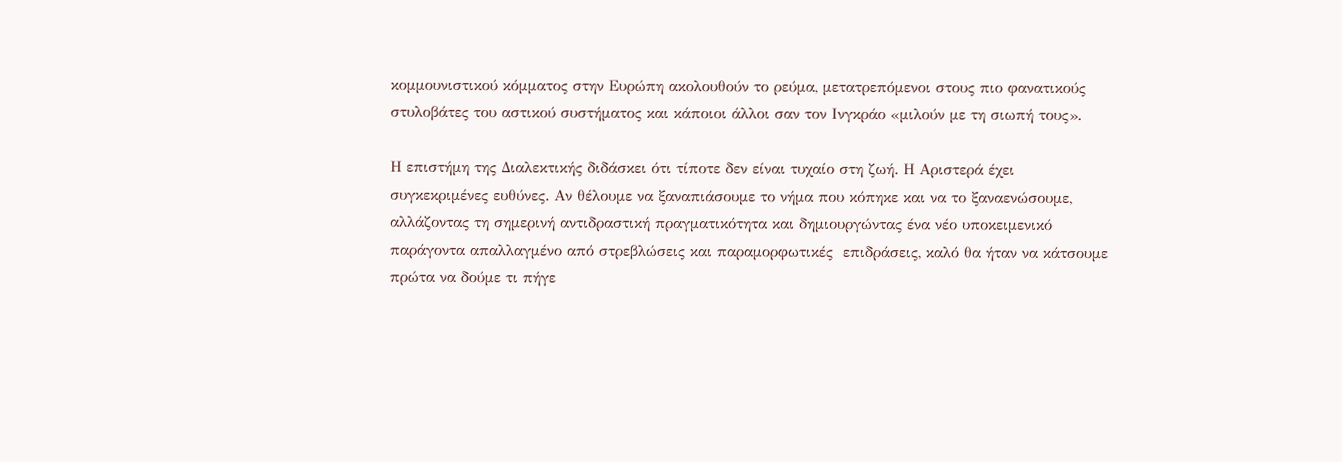κομμουνιστικού κόμματος στην Ευρώπη ακολουθούν το ρεύμα, μετατρεπόμενοι στους πιο φανατικούς στυλοβάτες του αστικού συστήματος και κάποιοι άλλοι σαν τον Ινγκράο «μιλούν με τη σιωπή τους».

Η επιστήμη της Διαλεκτικής διδάσκει ότι τίποτε δεν είναι τυχαίο στη ζωή. Η Αριστερά έχει συγκεκριμένες ευθύνες. Αν θέλουμε να ξαναπιάσουμε το νήμα που κόπηκε και να το ξαναενώσουμε, αλλάζοντας τη σημερινή αντιδραστική πραγματικότητα και δημιουργώντας ένα νέο υποκειμενικό παράγοντα απαλλαγμένο από στρεβλώσεις και παραμορφωτικές  επιδράσεις, καλό θα ήταν να κάτσουμε πρώτα να δούμε τι πήγε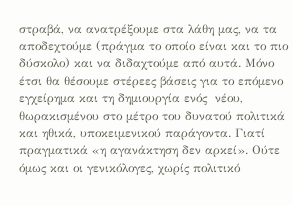στραβά, να ανατρέξουμε στα λάθη μας, να τα αποδεχτούμε (πράγμα το οποίο είναι και το πιο δύσκολο) και να διδαχτούμε από αυτά. Μόνο έτσι θα θέσουμε στέρεες βάσεις για το επόμενο εγχείρημα και τη δημιουργία ενός  νέου,  θωρακισμένου στο μέτρο του δυνατού πολιτικά και ηθικά, υποκειμενικού παράγοντα. Γιατί πραγματικά «η αγανάκτηση δεν αρκεί». Ούτε όμως και οι γενικόλογες, χωρίς πολιτικό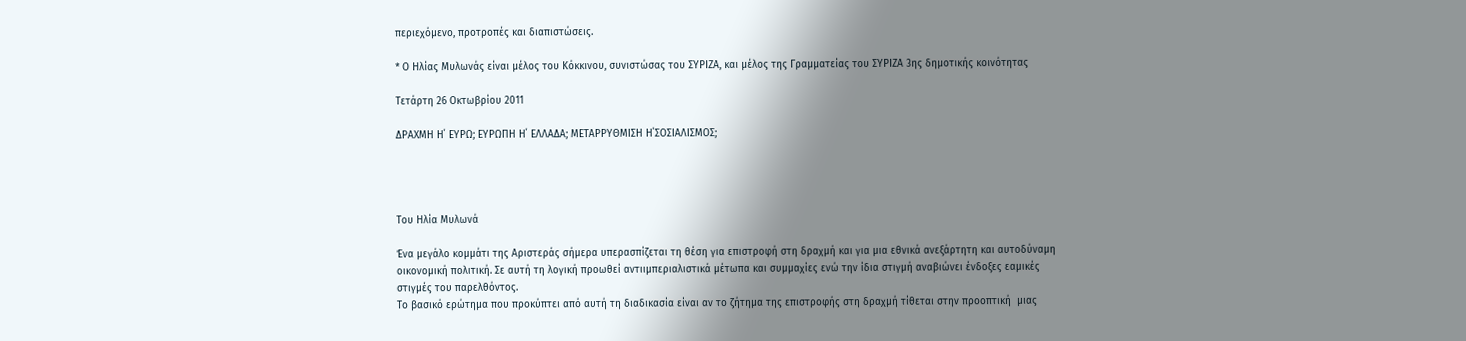περιεχόμενο, προτροπές και διαπιστώσεις.

* Ο Ηλίας Μυλωνάς είναι μέλος του Κόκκινου, συνιστώσας του ΣΥΡΙΖΑ, και μέλος της Γραμματείας του ΣΥΡΙΖΑ 3ης δημοτικής κοινότητας

Τετάρτη 26 Οκτωβρίου 2011

ΔΡΑΧΜΗ Η΄ ΕΥΡΩ; ΕΥΡΩΠΗ Η΄ ΕΛΛΑΔΑ; ΜΕΤΑΡΡΥΘΜΙΣΗ Η΄ΣΟΣΙΑΛΙΣΜΟΣ;




Του Ηλία Μυλωνά

Ένα μεγάλο κομμάτι της Αριστεράς σήμερα υπερασπίζεται τη θέση για επιστροφή στη δραχμή και για μια εθνικά ανεξάρτητη και αυτοδύναμη οικονομική πολιτική. Σε αυτή τη λογική προωθεί αντιιμπεριαλιστικά μέτωπα και συμμαχίες ενώ την ίδια στιγμή αναβιώνει ένδοξες εαμικές στιγμές του παρελθόντος.
Το βασικό ερώτημα που προκύπτει από αυτή τη διαδικασία είναι αν το ζήτημα της επιστροφής στη δραχμή τίθεται στην προοπτική  μιας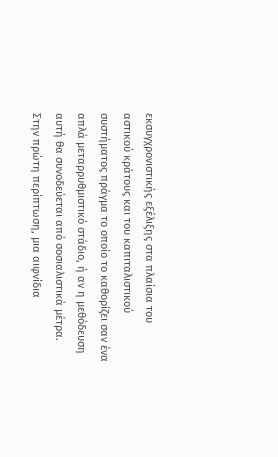εκσυγχρονιστικής εξέλιξης στα πλαίσια του αστικού κράτους και του καπιταλιστικού συστήματος πράγμα το οποίο το καθορίζει σαν ένα απλά μεταρρυθμιστικό στάδιο, ή αν η μεθόδευση αυτή θα συνοδεύεται από σοσιαλιστικά μέτρα.
Στην πρώτη περίπτωση, μια αιφνίδια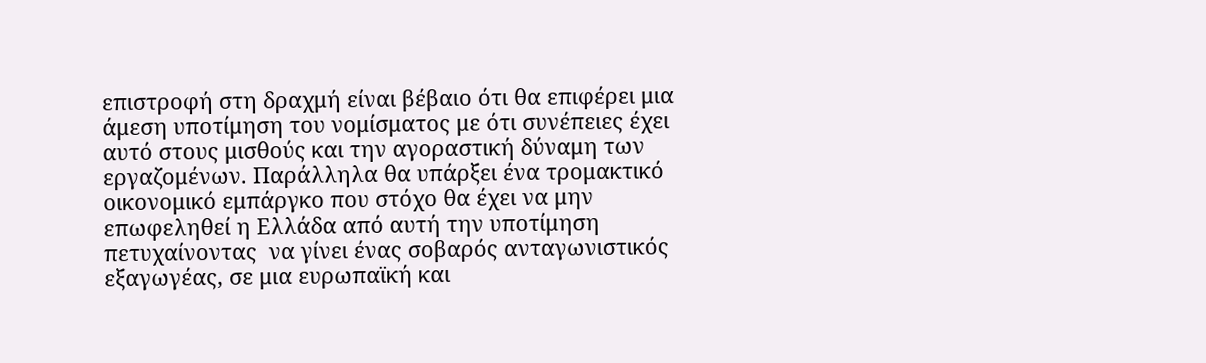επιστροφή στη δραχμή είναι βέβαιο ότι θα επιφέρει μια άμεση υποτίμηση του νομίσματος με ότι συνέπειες έχει αυτό στους μισθούς και την αγοραστική δύναμη των εργαζομένων. Παράλληλα θα υπάρξει ένα τρομακτικό οικονομικό εμπάργκο που στόχο θα έχει να μην επωφεληθεί η Ελλάδα από αυτή την υποτίμηση  πετυχαίνοντας  να γίνει ένας σοβαρός ανταγωνιστικός εξαγωγέας, σε μια ευρωπαϊκή και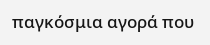παγκόσμια αγορά που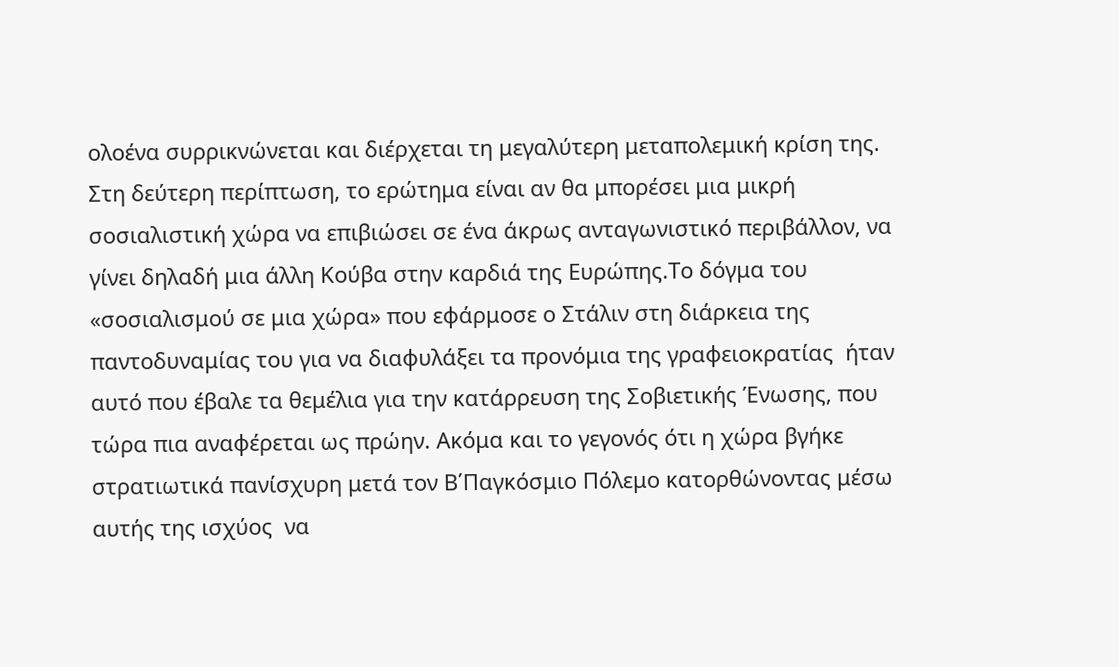ολοένα συρρικνώνεται και διέρχεται τη μεγαλύτερη μεταπολεμική κρίση της.
Στη δεύτερη περίπτωση, το ερώτημα είναι αν θα μπορέσει μια μικρή σοσιαλιστική χώρα να επιβιώσει σε ένα άκρως ανταγωνιστικό περιβάλλον, να γίνει δηλαδή μια άλλη Κούβα στην καρδιά της Ευρώπης.Το δόγμα του «σοσιαλισμού σε μια χώρα» που εφάρμοσε ο Στάλιν στη διάρκεια της παντοδυναμίας του για να διαφυλάξει τα προνόμια της γραφειοκρατίας  ήταν αυτό που έβαλε τα θεμέλια για την κατάρρευση της Σοβιετικής Ένωσης, που τώρα πια αναφέρεται ως πρώην. Ακόμα και το γεγονός ότι η χώρα βγήκε στρατιωτικά πανίσχυρη μετά τον Β΄Παγκόσμιο Πόλεμο κατορθώνοντας μέσω αυτής της ισχύος  να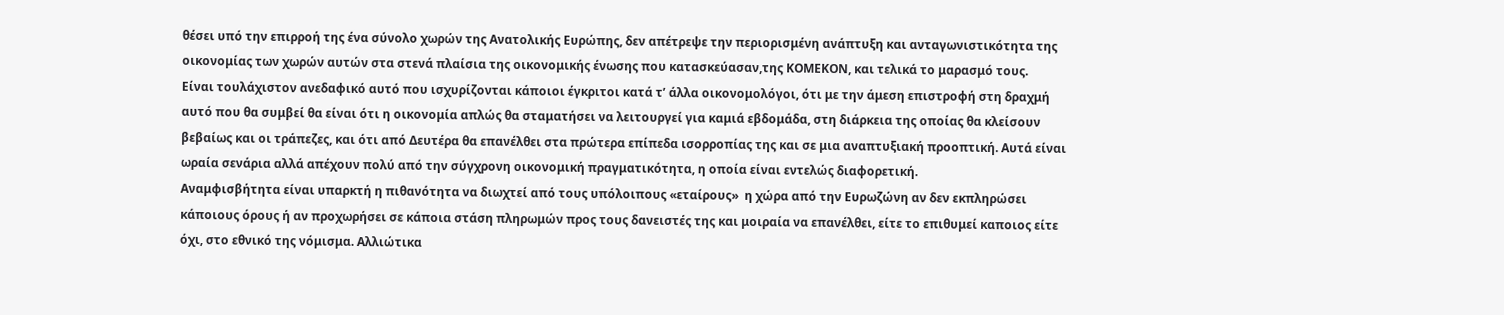θέσει υπό την επιρροή της ένα σύνολο χωρών της Ανατολικής Ευρώπης, δεν απέτρεψε την περιορισμένη ανάπτυξη και ανταγωνιστικότητα της οικονομίας των χωρών αυτών στα στενά πλαίσια της οικονομικής ένωσης που κατασκεύασαν,της ΚΟΜΕΚΟΝ, και τελικά το μαρασμό τους.
Είναι τουλάχιστον ανεδαφικό αυτό που ισχυρίζονται κάποιοι έγκριτοι κατά τ’ άλλα οικονομολόγοι, ότι με την άμεση επιστροφή στη δραχμή αυτό που θα συμβεί θα είναι ότι η οικονομία απλώς θα σταματήσει να λειτουργεί για καμιά εβδομάδα, στη διάρκεια της οποίας θα κλείσουν βεβαίως και οι τράπεζες, και ότι από Δευτέρα θα επανέλθει στα πρώτερα επίπεδα ισορροπίας της και σε μια αναπτυξιακή προοπτική. Αυτά είναι ωραία σενάρια αλλά απέχουν πολύ από την σύγχρονη οικονομική πραγματικότητα, η οποία είναι εντελώς διαφορετική.
Αναμφισβήτητα είναι υπαρκτή η πιθανότητα να διωχτεί από τους υπόλοιπους «εταίρους»  η χώρα από την Ευρωζώνη αν δεν εκπληρώσει κάποιους όρους ή αν προχωρήσει σε κάποια στάση πληρωμών προς τους δανειστές της και μοιραία να επανέλθει, είτε το επιθυμεί καποιος είτε όχι, στο εθνικό της νόμισμα. Αλλιώτικα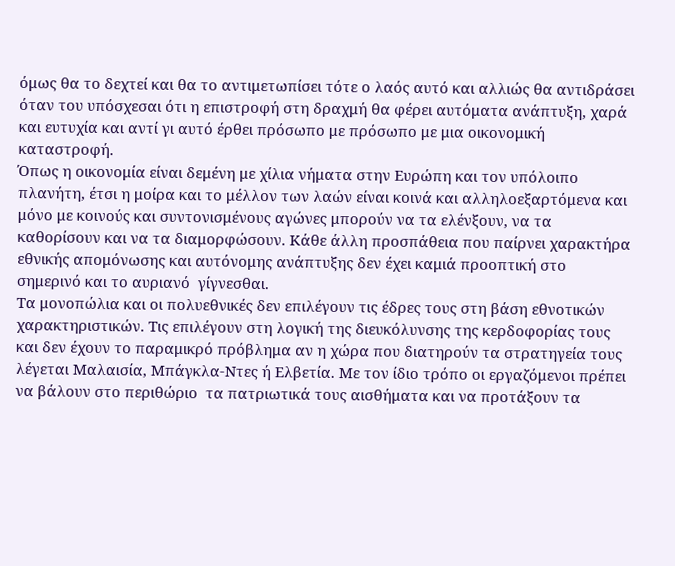όμως θα το δεχτεί και θα το αντιμετωπίσει τότε ο λαός αυτό και αλλιώς θα αντιδράσει όταν του υπόσχεσαι ότι η επιστροφή στη δραχμή θα φέρει αυτόματα ανάπτυξη, χαρά και ευτυχία και αντί γι αυτό έρθει πρόσωπο με πρόσωπο με μια οικονομική καταστροφή.
Όπως η οικονομία είναι δεμένη με χίλια νήματα στην Ευρώπη και τον υπόλοιπο πλανήτη, έτσι η μοίρα και το μέλλον των λαών είναι κοινά και αλληλοεξαρτόμενα και μόνο με κοινούς και συντονισμένους αγώνες μπορούν να τα ελένξουν, να τα καθορίσουν και να τα διαμορφώσουν. Κάθε άλλη προσπάθεια που παίρνει χαρακτήρα εθνικής απομόνωσης και αυτόνομης ανάπτυξης δεν έχει καμιά προοπτική στο σημερινό και το αυριανό  γίγνεσθαι.
Τα μονοπώλια και οι πολυεθνικές δεν επιλέγουν τις έδρες τους στη βάση εθνοτικών χαρακτηριστικών. Τις επιλέγουν στη λογική της διευκόλυνσης της κερδοφορίας τους και δεν έχουν το παραμικρό πρόβλημα αν η χώρα που διατηρούν τα στρατηγεία τους λέγεται Μαλαισία, Μπάγκλα-Ντες ή Ελβετία. Με τον ίδιο τρόπο οι εργαζόμενοι πρέπει να βάλουν στο περιθώριο  τα πατριωτικά τους αισθήματα και να προτάξουν τα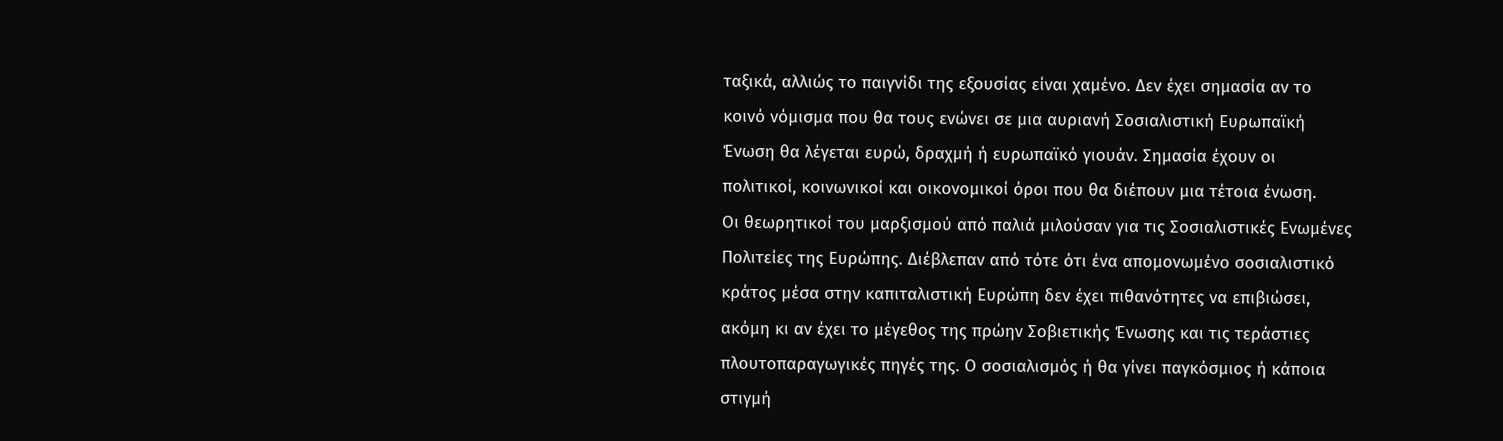ταξικά, αλλιώς το παιγνίδι της εξουσίας είναι χαμένο. Δεν έχει σημασία αν το κοινό νόμισμα που θα τους ενώνει σε μια αυριανή Σοσιαλιστική Ευρωπαϊκή Ένωση θα λέγεται ευρώ, δραχμή ή ευρωπαϊκό γιουάν. Σημασία έχουν οι πολιτικοί, κοινωνικοί και οικονομικοί όροι που θα διέπουν μια τέτοια ένωση.
Οι θεωρητικοί του μαρξισμού από παλιά μιλούσαν για τις Σοσιαλιστικές Ενωμένες Πολιτείες της Ευρώπης. Διέβλεπαν από τότε ότι ένα απομονωμένο σοσιαλιστικό κράτος μέσα στην καπιταλιστική Ευρώπη δεν έχει πιθανότητες να επιβιώσει, ακόμη κι αν έχει το μέγεθος της πρώην Σοβιετικής Ένωσης και τις τεράστιες πλουτοπαραγωγικές πηγές της. Ο σοσιαλισμός ή θα γίνει παγκόσμιος ή κάποια στιγμή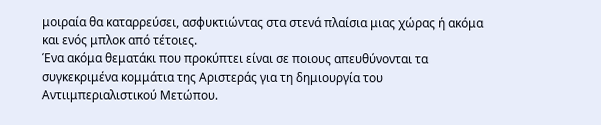μοιραία θα καταρρεύσει, ασφυκτιώντας στα στενά πλαίσια μιας χώρας ή ακόμα και ενός μπλοκ από τέτοιες.
Ένα ακόμα θεματάκι που προκύπτει είναι σε ποιους απευθύνονται τα συγκεκριμένα κομμάτια της Αριστεράς για τη δημιουργία του Αντιιμπεριαλιστικού Μετώπου.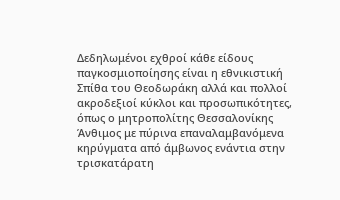Δεδηλωμένοι εχθροί κάθε είδους παγκοσμιοποίησης είναι η εθνικιστική Σπίθα του Θεοδωράκη αλλά και πολλοί ακροδεξιοί κύκλοι και προσωπικότητες, όπως ο μητροπολίτης Θεσσαλονίκης Άνθιμος με πύρινα επαναλαμβανόμενα κηρύγματα από άμβωνος ενάντια στην τρισκατάρατη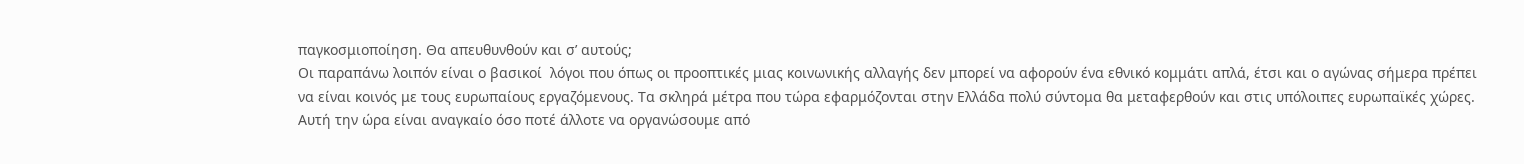παγκοσμιοποίηση. Θα απευθυνθούν και σ’ αυτούς;
Οι παραπάνω λοιπόν είναι ο βασικοί  λόγοι που όπως οι προοπτικές μιας κοινωνικής αλλαγής δεν μπορεί να αφορούν ένα εθνικό κομμάτι απλά, έτσι και ο αγώνας σήμερα πρέπει να είναι κοινός με τους ευρωπαίους εργαζόμενους. Τα σκληρά μέτρα που τώρα εφαρμόζονται στην Ελλάδα πολύ σύντομα θα μεταφερθούν και στις υπόλοιπες ευρωπαϊκές χώρες. Αυτή την ώρα είναι αναγκαίο όσο ποτέ άλλοτε να οργανώσουμε από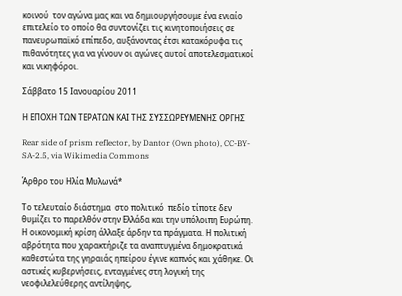κοινού  τον αγώνα μας και να δημιουργήσουμε ένα ενιαίο επιτελείο το οποίο θα συντονίζει τις κινητοποιήσεις σε πανευρωπαϊκό επίπεδο, αυξάνοντας έτσι κατακόρυφα τις πιθανότητες για να γίνουν οι αγώνες αυτοί αποτελεσματικοί και νικηφόροι.

Σάββατο 15 Ιανουαρίου 2011

Η ΕΠΟΧΗ ΤΩΝ ΤΕΡΑΤΩΝ ΚΑΙ ΤΗΣ ΣΥΣΣΩΡΕΥΜΕΝΗΣ ΟΡΓΗΣ

Rear side of prism reflector, by Dantor (Own photo), CC-BY-SA-2.5, via Wikimedia Commons

Άρθρο του Ηλία Μυλωνά*

Το τελευταίο διάστημα  στο πολιτικό  πεδίο τίποτε δεν θυμίζει το παρελθόν στην Ελλάδα και την υπόλοιπη Ευρώπη. Η οικονομική κρίση άλλαξε άρδην τα πράγματα. Η πολιτική αβρότητα που χαρακτήριζε τα αναπτυγμένα δημοκρατικά καθεστώτα της γηραιάς ηπείρου έγινε καπνός και χάθηκε. Οι αστικές κυβερνήσεις, ενταγμένες στη λογική της νεοφιλελεύθερης αντίληψης,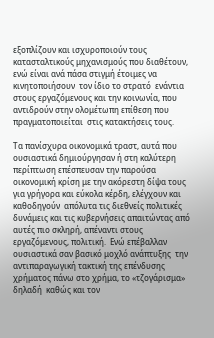εξοπλίζουν και ισχυροποιούν τους κατασταλτικούς μηχανισμούς που διαθέτουν, ενώ είναι ανά πάσα στιγμή έτοιμες να κινητοποιήσουν  τον ίδιο το στρατό  ενάντια στους εργαζόμενους και την κοινωνία, που αντιδρούν στην ολομέτωπη επίθεση που πραγματοποιείται  στις κατακτήσεις τους.

Τα πανίσχυρα οικονομικά τραστ, αυτά που ουσιαστικά δημιούργησαν ή στη καλύτερη περίπτωση επέσπευσαν την παρούσα οικονομική κρίση με την ακόρεστη δίψα τους για γρήγορα και εύκολα κέρδη, ελέγχουν και καθοδηγούν  απόλυτα τις διεθνείς πολιτικές δυνάμεις και τις κυβερνήσεις απαιτώντας από αυτές πιο σκληρή, απέναντι στους εργαζόμενους, πολιτική.  Ενώ επέβαλλαν ουσιαστικά σαν βασικό μοχλό ανάπτυξης  την αντιπαραγωγική τακτική της επένδυσης χρήματος πάνω στο χρήμα, το «τζογάρισμα» δηλαδή  καθώς και τον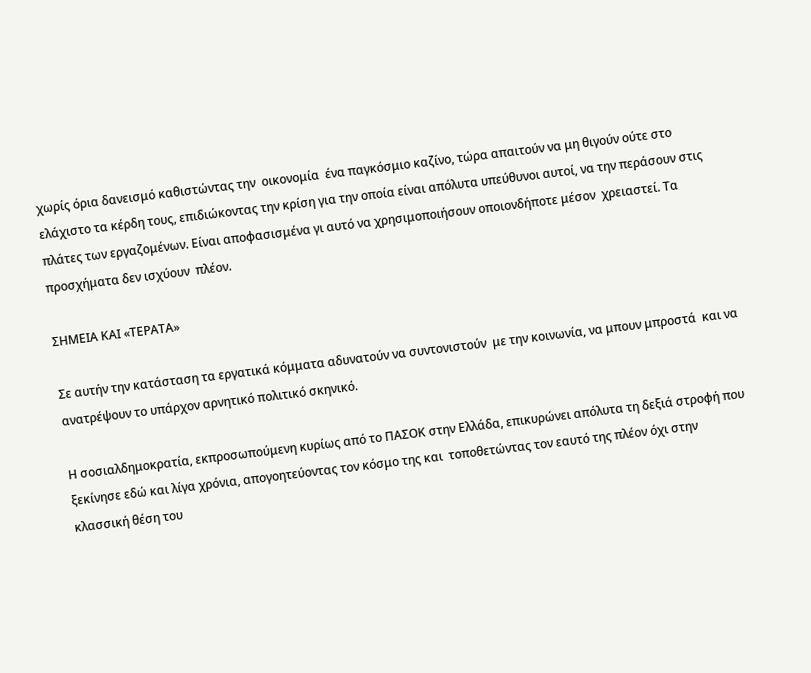χωρίς όρια δανεισμό καθιστώντας την  οικονομία  ένα παγκόσμιο καζίνο, τώρα απαιτούν να μη θιγούν ούτε στο ελάχιστο τα κέρδη τους, επιδιώκοντας την κρίση για την οποία είναι απόλυτα υπεύθυνοι αυτοί, να την περάσουν στις πλάτες των εργαζομένων. Είναι αποφασισμένα γι αυτό να χρησιμοποιήσουν οποιονδήποτε μέσον  χρειαστεί. Τα προσχήματα δεν ισχύουν  πλέον.

ΣΗΜΕΙΑ ΚΑΙ «ΤΕΡΑΤΑ»

Σε αυτήν την κατάσταση τα εργατικά κόμματα αδυνατούν να συντονιστούν  με την κοινωνία, να μπουν μπροστά  και να ανατρέψουν το υπάρχον αρνητικό πολιτικό σκηνικό.

Η σοσιαλδημοκρατία, εκπροσωπούμενη κυρίως από το ΠΑΣΟΚ στην Ελλάδα, επικυρώνει απόλυτα τη δεξιά στροφή που ξεκίνησε εδώ και λίγα χρόνια, απογοητεύοντας τον κόσμο της και  τοποθετώντας τον εαυτό της πλέον όχι στην κλασσική θέση του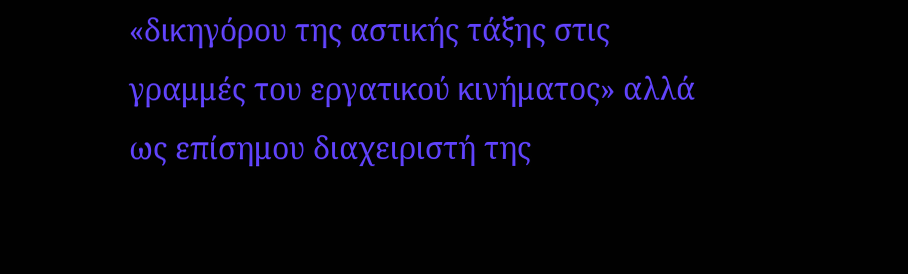«δικηγόρου της αστικής τάξης στις γραμμές του εργατικού κινήματος» αλλά ως επίσημου διαχειριστή της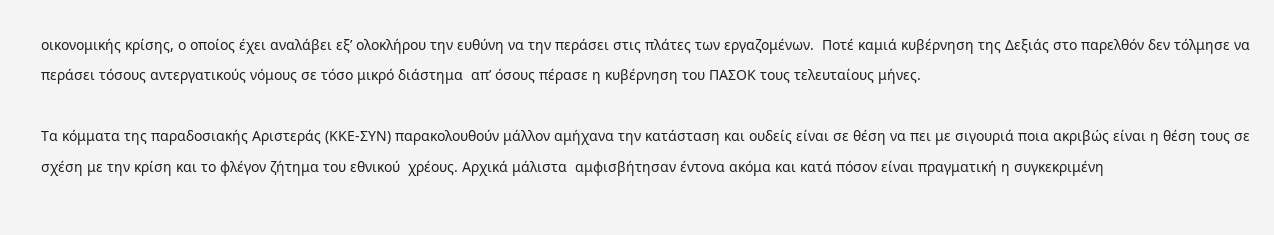οικονομικής κρίσης, ο οποίος έχει αναλάβει εξ’ ολοκλήρου την ευθύνη να την περάσει στις πλάτες των εργαζομένων.  Ποτέ καμιά κυβέρνηση της Δεξιάς στο παρελθόν δεν τόλμησε να περάσει τόσους αντεργατικούς νόμους σε τόσο μικρό διάστημα  απ’ όσους πέρασε η κυβέρνηση του ΠΑΣΟΚ τους τελευταίους μήνες.

Τα κόμματα της παραδοσιακής Αριστεράς (ΚΚΕ-ΣΥΝ) παρακολουθούν μάλλον αμήχανα την κατάσταση και ουδείς είναι σε θέση να πει με σιγουριά ποια ακριβώς είναι η θέση τους σε σχέση με την κρίση και το φλέγον ζήτημα του εθνικού  χρέους. Αρχικά μάλιστα  αμφισβήτησαν έντονα ακόμα και κατά πόσον είναι πραγματική η συγκεκριμένη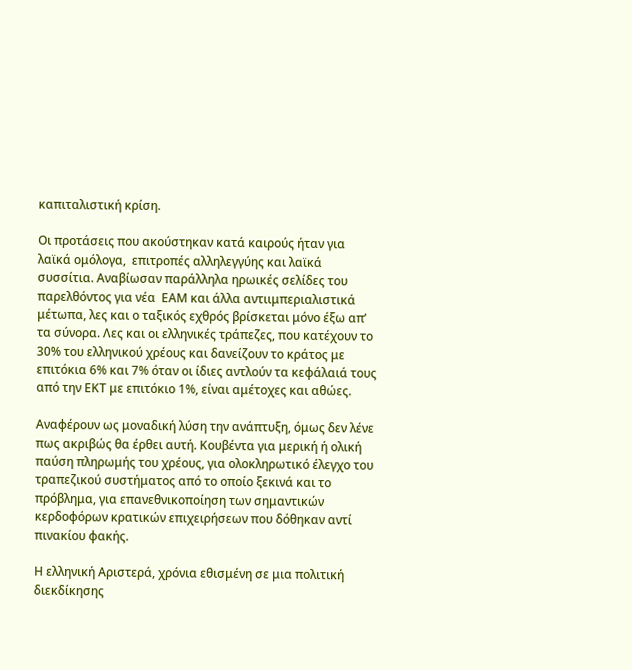καπιταλιστική κρίση.

Οι προτάσεις που ακούστηκαν κατά καιρούς ήταν για λαϊκά ομόλογα,  επιτροπές αλληλεγγύης και λαϊκά συσσίτια. Αναβίωσαν παράλληλα ηρωικές σελίδες του παρελθόντος για νέα  ΕΑΜ και άλλα αντιιμπεριαλιστικά  μέτωπα, λες και ο ταξικός εχθρός βρίσκεται μόνο έξω απ’ τα σύνορα. Λες και οι ελληνικές τράπεζες, που κατέχουν το 30% του ελληνικού χρέους και δανείζουν το κράτος με επιτόκια 6% και 7% όταν οι ίδιες αντλούν τα κεφάλαιά τους από την ΕΚΤ με επιτόκιο 1%, είναι αμέτοχες και αθώες.

Αναφέρουν ως μοναδική λύση την ανάπτυξη, όμως δεν λένε πως ακριβώς θα έρθει αυτή. Κουβέντα για μερική ή ολική παύση πληρωμής του χρέους, για ολοκληρωτικό έλεγχο του τραπεζικού συστήματος από το οποίο ξεκινά και το πρόβλημα, για επανεθνικοποίηση των σημαντικών κερδοφόρων κρατικών επιχειρήσεων που δόθηκαν αντί πινακίου φακής.

Η ελληνική Αριστερά, χρόνια εθισμένη σε μια πολιτική διεκδίκησης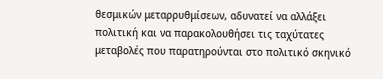θεσμικών μεταρρυθμίσεων, αδυνατεί να αλλάξει πολιτική και να παρακολουθήσει τις ταχύτατες μεταβολές που παρατηρούνται στο πολιτικό σκηνικό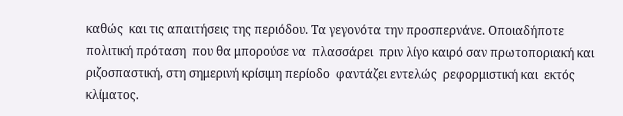καθώς  και τις απαιτήσεις της περιόδου. Τα γεγονότα την προσπερνάνε. Οποιαδήποτε  πολιτική πρόταση  που θα μπορούσε να  πλασσάρει  πριν λίγο καιρό σαν πρωτοποριακή και ριζοσπαστική, στη σημερινή κρίσιμη περίοδο  φαντάζει εντελώς  ρεφορμιστική και  εκτός κλίματος.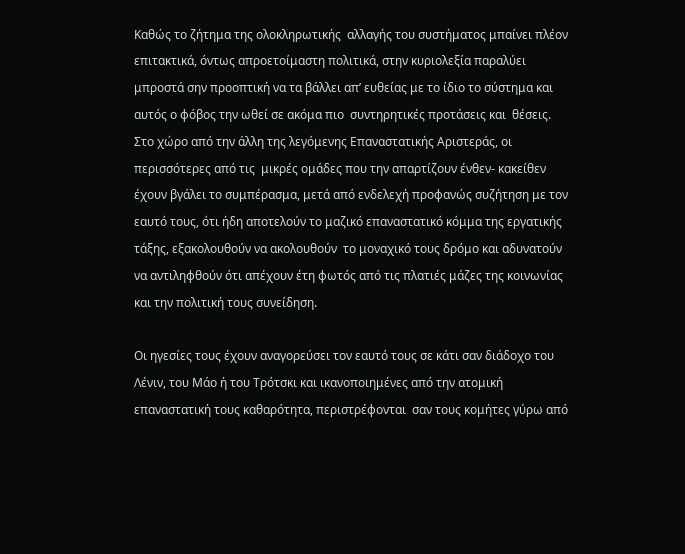Καθώς το ζήτημα της ολοκληρωτικής  αλλαγής του συστήματος μπαίνει πλέον επιτακτικά, όντως απροετοίμαστη πολιτικά, στην κυριολεξία παραλύει μπροστά σην προοπτική να τα βάλλει απ’ ευθείας με το ίδιο το σύστημα και αυτός ο φόβος την ωθεί σε ακόμα πιο  συντηρητικές προτάσεις και  θέσεις.
Στο χώρο από την άλλη της λεγόμενης Επαναστατικής Αριστεράς, οι περισσότερες από τις  μικρές ομάδες που την απαρτίζουν ένθεν- κακείθεν έχουν βγάλει το συμπέρασμα, μετά από ενδελεχή προφανώς συζήτηση με τον εαυτό τους, ότι ήδη αποτελούν το μαζικό επαναστατικό κόμμα της εργατικής τάξης, εξακολουθούν να ακολουθούν  το μοναχικό τους δρόμο και αδυνατούν να αντιληφθούν ότι απέχουν έτη φωτός από τις πλατιές μάζες της κοινωνίας και την πολιτική τους συνείδηση.

Οι ηγεσίες τους έχουν αναγορεύσει τον εαυτό τους σε κάτι σαν διάδοχο του Λένιν, του Μάο ή του Τρότσκι και ικανοποιημένες από την ατομική  επαναστατική τους καθαρότητα, περιστρέφονται  σαν τους κομήτες γύρω από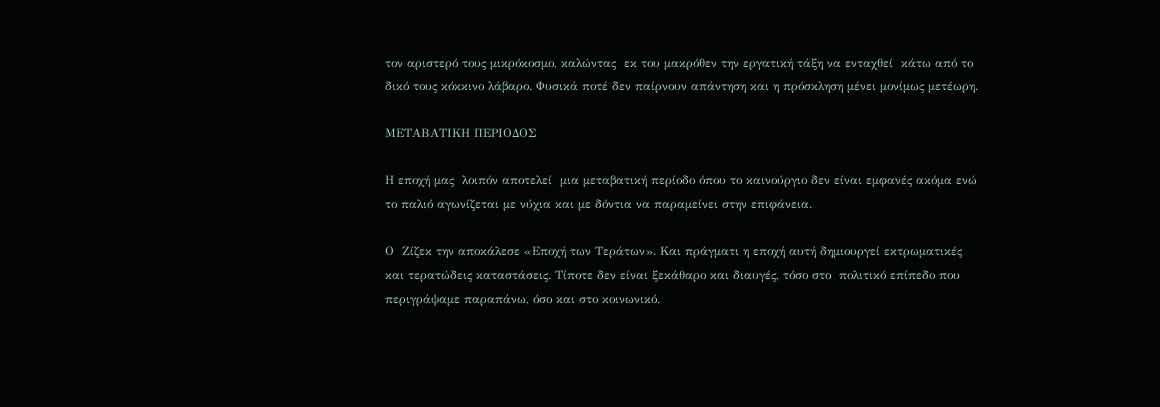τον αριστερό τους μικρόκοσμο, καλώντας  εκ του μακρόθεν την εργατική τάξη να ενταχθεί  κάτω από το δικό τους κόκκινο λάβαρο. Φυσικά ποτέ δεν παίρνουν απάντηση και η πρόσκληση μένει μονίμως μετέωρη.

ΜΕΤΑΒΑΤΙΚΗ ΠΕΡΙΟΔΟΣ

Η εποχή μας  λοιπόν αποτελεί  μια μεταβατική περίοδο όπου το καινούργιο δεν είναι εμφανές ακόμα ενώ το παλιό αγωνίζεται με νύχια και με δόντια να παραμείνει στην επιφάνεια.

Ο  Ζίζεκ την αποκάλεσε «Εποχή των Τεράτων». Και πράγματι η εποχή αυτή δημιουργεί εκτρωματικές και τερατώδεις καταστάσεις. Τίποτε δεν είναι ξεκάθαρο και διαυγές, τόσο στο  πολιτικό επίπεδο που περιγράψαμε παραπάνω, όσο και στο κοινωνικό.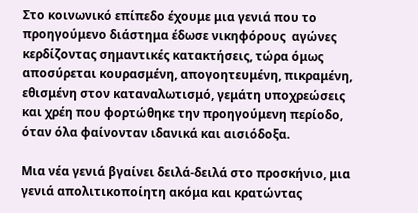Στο κοινωνικό επίπεδο έχουμε μια γενιά που το προηγούμενο διάστημα έδωσε νικηφόρους  αγώνες κερδίζοντας σημαντικές κατακτήσεις, τώρα όμως αποσύρεται κουρασμένη, απογοητευμένη, πικραμένη, εθισμένη στον καταναλωτισμό, γεμάτη υποχρεώσεις και χρέη που φορτώθηκε την προηγούμενη περίοδο, όταν όλα φαίνονταν ιδανικά και αισιόδοξα.

Μια νέα γενιά βγαίνει δειλά-δειλά στο προσκήνιο, μια γενιά απολιτικοποίητη ακόμα και κρατώντας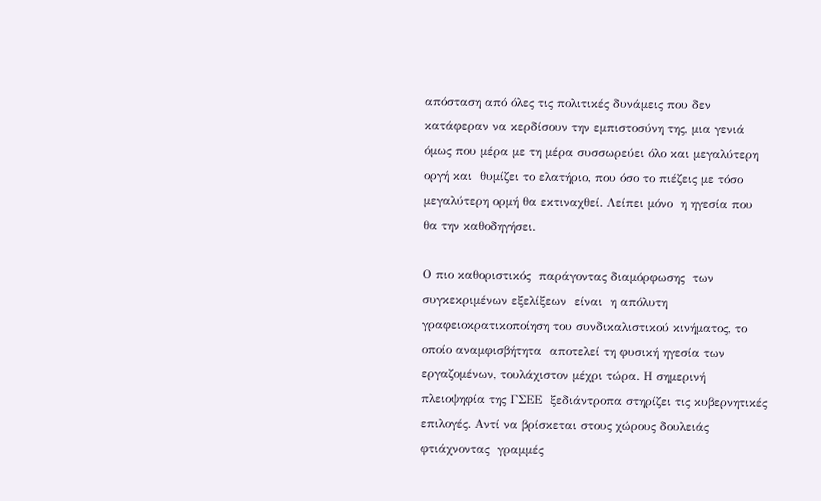απόσταση από όλες τις πολιτικές δυνάμεις που δεν κατάφεραν να κερδίσουν την εμπιστοσύνη της, μια γενιά όμως που μέρα με τη μέρα συσσωρεύει όλο και μεγαλύτερη οργή και  θυμίζει το ελατήριο, που όσο το πιέζεις με τόσο μεγαλύτερη ορμή θα εκτιναχθεί. Λείπει μόνο  η ηγεσία που θα την καθοδηγήσει.

Ο πιο καθοριστικός  παράγοντας διαμόρφωσης  των συγκεκριμένων εξελίξεων  είναι  η απόλυτη γραφειοκρατικοποίηση του συνδικαλιστικού κινήματος, το οποίο αναμφισβήτητα  αποτελεί τη φυσική ηγεσία των εργαζομένων, τουλάχιστον μέχρι τώρα. Η σημερινή πλειοψηφία της ΓΣΕΕ  ξεδιάντροπα στηρίζει τις κυβερνητικές επιλογές. Αντί να βρίσκεται στους χώρους δουλειάς φτιάχνοντας  γραμμές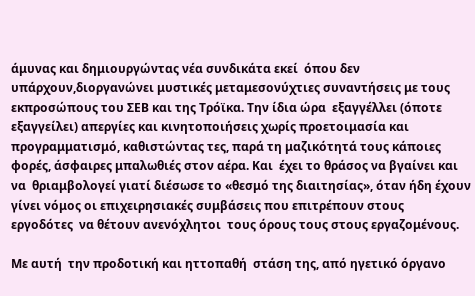άμυνας και δημιουργώντας νέα συνδικάτα εκεί  όπου δεν υπάρχουν,διοργανώνει μυστικές μεταμεσονύχτιες συναντήσεις με τους εκπροσώπους του ΣΕΒ και της Τρόϊκα. Την ίδια ώρα  εξαγγέλλει (όποτε εξαγγείλει) απεργίες και κινητοποιήσεις χωρίς προετοιμασία και προγραμματισμό, καθιστώντας τες, παρά τη μαζικότητά τους κάποιες φορές, άσφαιρες μπαλωθιές στον αέρα. Και  έχει το θράσος να βγαίνει και να  θριαμβολογεί γιατί διέσωσε το «θεσμό της διαιτησίας», όταν ήδη έχουν  γίνει νόμος οι επιχειρησιακές συμβάσεις που επιτρέπουν στους  εργοδότες  να θέτουν ανενόχλητοι  τους όρους τους στους εργαζομένους.

Με αυτή  την προδοτική και ηττοπαθή  στάση της, από ηγετικό όργανο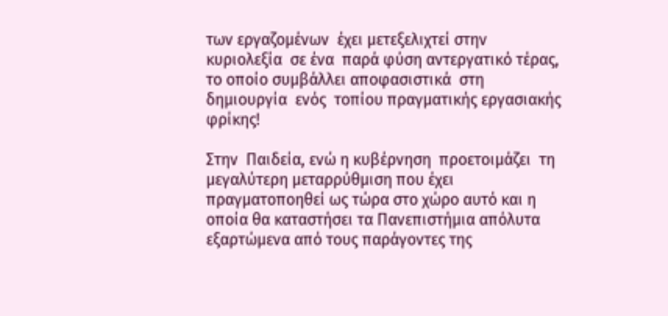των εργαζομένων  έχει μετεξελιχτεί στην κυριολεξία  σε ένα  παρά φύση αντεργατικό τέρας, το οποίο συμβάλλει αποφασιστικά  στη δημιουργία  ενός  τοπίου πραγματικής εργασιακής φρίκης!

Στην  Παιδεία, ενώ η κυβέρνηση  προετοιμάζει  τη μεγαλύτερη μεταρρύθμιση που έχει πραγματοποηθεί ως τώρα στο χώρο αυτό και η οποία θα καταστήσει τα Πανεπιστήμια απόλυτα εξαρτώμενα από τους παράγοντες της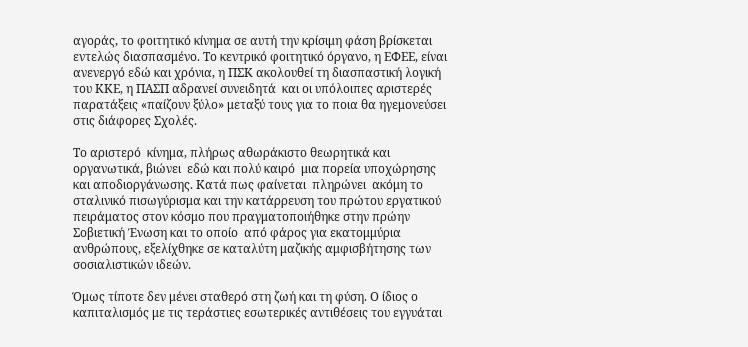αγοράς, το φοιτητικό κίνημα σε αυτή την κρίσιμη φάση βρίσκεται εντελώς διασπασμένο. Το κεντρικό φοιτητικό όργανο, η ΕΦΕΕ, είναι ανενεργό εδώ και χρόνια, η ΠΣΚ ακολουθεί τη διασπαστική λογική του ΚΚΕ, η ΠΑΣΠ αδρανεί συνειδητά  και οι υπόλοιπες αριστερές παρατάξεις «παίζουν ξύλο» μεταξύ τους για το ποια θα ηγεμονεύσει στις διάφορες Σχολές.

Το αριστερό  κίνημα, πλήρως αθωράκιστο θεωρητικά και οργανωτικά, βιώνει  εδώ και πολύ καιρό  μια πορεία υποχώρησης και αποδιοργάνωσης. Κατά πως φαίνεται  πληρώνει  ακόμη το σταλινικό πισωγύρισμα και την κατάρρευση του πρώτου εργατικού πειράματος στον κόσμο που πραγματοποιήθηκε στην πρώην Σοβιετική Ένωση και το οποίο  από φάρος για εκατομμύρια ανθρώπους, εξελίχθηκε σε καταλύτη μαζικής αμφισβήτησης των σοσιαλιστικών ιδεών.

Όμως τίποτε δεν μένει σταθερό στη ζωή και τη φύση. Ο ίδιος ο καπιταλισμός με τις τεράστιες εσωτερικές αντιθέσεις του εγγυάται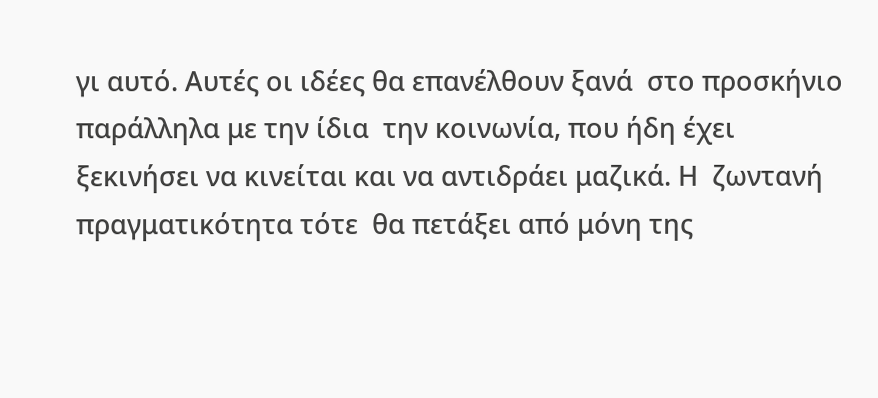γι αυτό. Αυτές οι ιδέες θα επανέλθουν ξανά  στο προσκήνιο  παράλληλα με την ίδια  την κοινωνία, που ήδη έχει ξεκινήσει να κινείται και να αντιδράει μαζικά. Η  ζωντανή πραγματικότητα τότε  θα πετάξει από μόνη της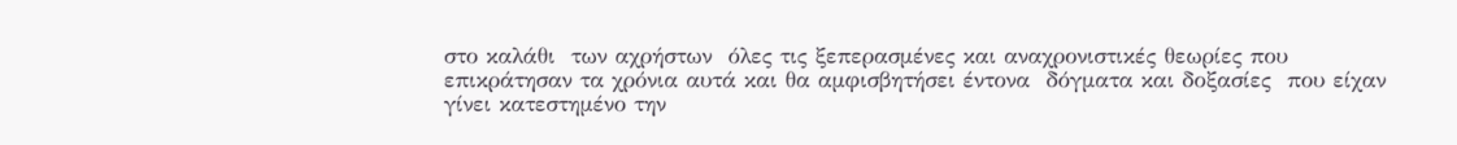στο καλάθι  των αχρήστων  όλες τις ξεπερασμένες και αναχρονιστικές θεωρίες που επικράτησαν τα χρόνια αυτά και θα αμφισβητήσει έντονα  δόγματα και δοξασίες  που είχαν γίνει κατεστημένο την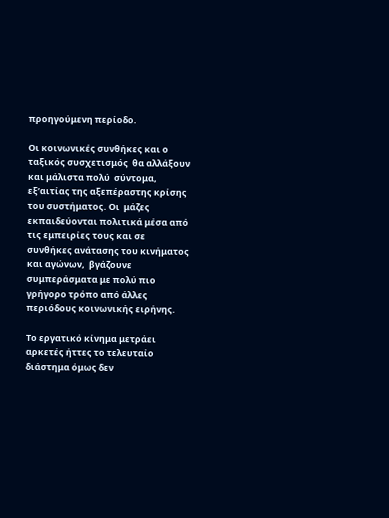προηγούμενη περίοδο.

Οι κοινωνικές συνθήκες και ο ταξικός συσχετισμός  θα αλλάξουν και μάλιστα πολύ  σύντομα, εξ’αιτίας της αξεπέραστης κρίσης του συστήματος. Οι  μάζες εκπαιδεύονται πολιτικά μέσα από τις εμπειρίες τους και σε συνθήκες ανάτασης του κινήματος  και αγώνων,  βγάζουνε συμπεράσματα με πολύ πιο γρήγορο τρόπο από άλλες περιόδους κοινωνικής ειρήνης.

Το εργατικό κίνημα μετράει αρκετές ήττες το τελευταίο διάστημα όμως δεν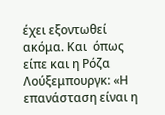έχει εξοντωθεί ακόμα. Και  όπως είπε και η Ρόζα Λούξεμπουργκ: «Η επανάσταση είναι η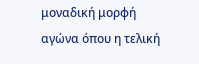μοναδική μορφή αγώνα όπου η τελική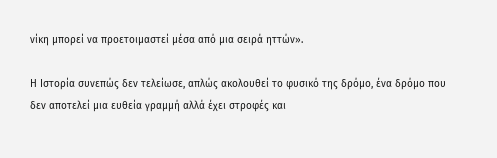νίκη μπορεί να προετοιμαστεί μέσα από μια σειρά ηττών».

Η Ιστορία συνεπώς δεν τελείωσε, απλώς ακολουθεί το φυσικό της δρόμο, ένα δρόμο που δεν αποτελεί μια ευθεία γραμμή αλλά έχει στροφές και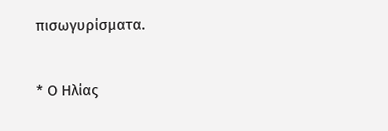πισωγυρίσματα.

* Ο Ηλίας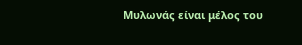Μυλωνάς είναι μέλος του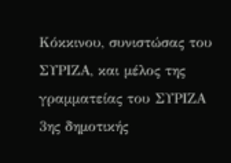Κόκκινου, συνιστώσας του ΣΥΡΙΖΑ, και μέλος της γραμματείας του ΣΥΡΙΖΑ 3ης δημοτικής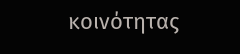κοινότητας